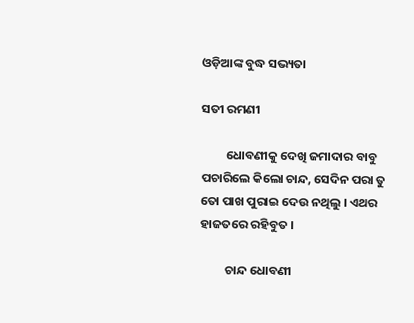ଓଡ଼ିଆଙ୍କ ବୁଦ୍ଧ ସଭ୍ୟତା

ସତୀ ରମଣୀ

         ଧୋବଣୀକୁ ଦେଖି ଜମାଦାର ବାବୁ ପଚାରିଲେ କିଲୋ ଚାନ୍ଦ, ସେଦିନ ପରା ତୁ ତୋ ପାଖ ପୁରାଇ ଦେଉ ନଥିଲୁ । ଏଥର ହାଜତରେ ରହିବୁତ ।

         ଚାନ୍ଦ ଧୋବଣୀ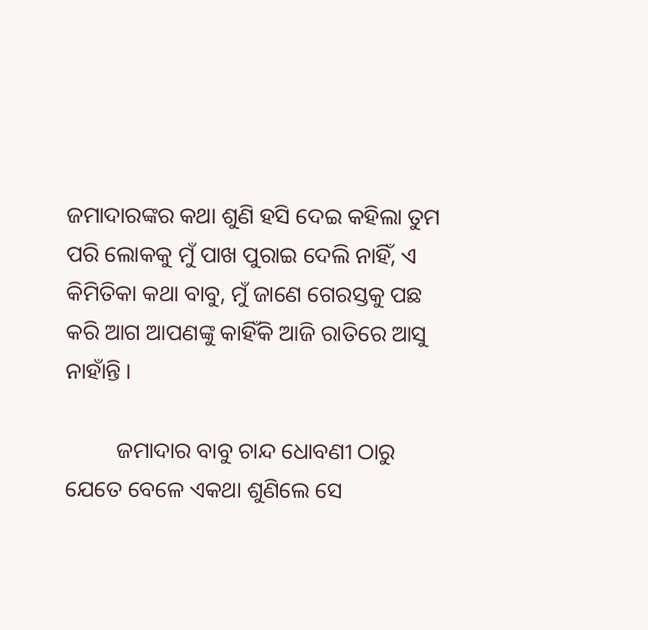ଜମାଦାରଙ୍କର କଥା ଶୁଣି ହସି ଦେଇ କହିଲା ତୁମ ପରି ଲୋକକୁ ମୁଁ ପାଖ ପୁରାଇ ଦେଲି ନାହିଁ, ଏ କିମିତିକା କଥା ବାବୁ, ମୁଁ ଜାଣେ ଗେରସ୍ତକୁ ପଛ କରି ଆଗ ଆପଣଙ୍କୁ କାହିଁକି ଆଜି ରାତିରେ ଆସୁ ନାହାଁନ୍ତି ।

         ଜମାଦାର ବାବୁ ଚାନ୍ଦ ଧୋବଣୀ ଠାରୁ ଯେତେ ବେଳେ ଏକଥା ଶୁଣିଲେ ସେ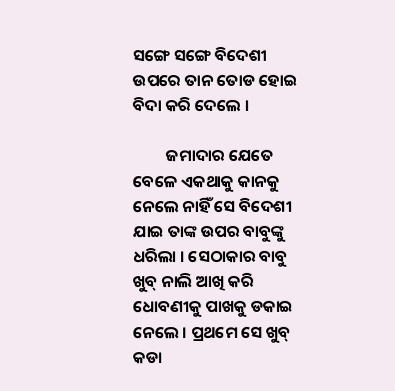ସଙ୍ଗେ ସଙ୍ଗେ ବିଦେଶୀ ଉପରେ ତାନ ତୋଡ ହୋଇ ବିଦା କରି ଦେଲେ ।

         ଜମାଦାର ଯେତେ ବେଳେ ଏକଥାକୁ କାନକୁ ନେଲେ ନାହିଁ ସେ ବିଦେଶୀ ଯାଇ ତାଙ୍କ ଉପର ବାବୁଙ୍କୁ ଧରିଲା । ସେଠାକାର ବାବୁ ଖୁବ୍ ନାଲି ଆଖି କରି ଧୋବଣୀକୁ ପାଖକୁ ଡକାଇ ନେଲେ । ପ୍ରଥମେ ସେ ଖୁବ୍ କଡା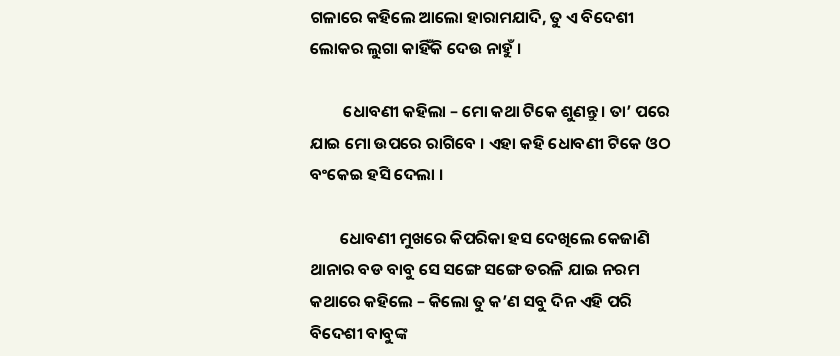ଗଳାରେ କହିଲେ ଆଲୋ ହାରାମଯାଦି, ତୁ ଏ ବିଦେଶୀ ଲୋକର ଲୁଗା କାହିଁକି ଦେଉ ନାହୁଁ ।

         ଧୋବଣୀ କହିଲା – ମୋ କଥା ଟିକେ ଶୁଣନ୍ତୁ । ତା’ ପରେ ଯାଇ ମୋ ଉପରେ ରାଗିବେ । ଏହା କହି ଧୋବଣୀ ଟିକେ ଓଠ ବଂକେଇ ହସି ଦେଲା ।

        ଧୋବଣୀ ମୁଖରେ କିପରିକା ହସ ଦେଖିଲେ କେଜାଣି ଥାନାର ବଡ ବାବୁ ସେ ସଙ୍ଗେ ସଙ୍ଗେ ତରଳି ଯାଇ ନରମ କଥାରେ କହିଲେ – କିଲୋ ତୁ କ’ଣ ସବୁ ଦିନ ଏହି ପରି ବିଦେଶୀ ବାବୁଙ୍କ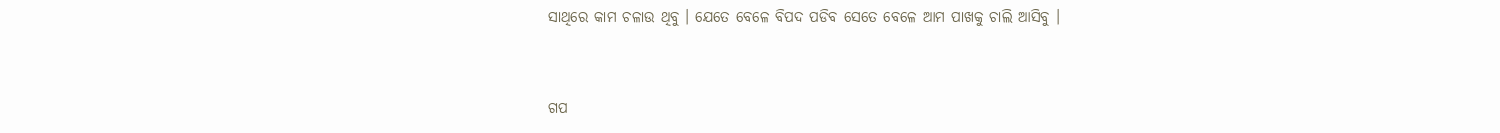ସାଥିରେ କାମ ଚଳାଉ ଥିବୁ । ଯେତେ ବେଳେ ବିପଦ ପଡିବ ସେତେ ବେଳେ ଆମ ପାଖକୁ ଚାଲି ଆସିବୁ ।


ଗପ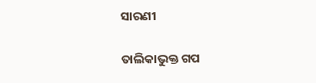ସାରଣୀ

ତାଲିକାଭୁକ୍ତ ଗପ